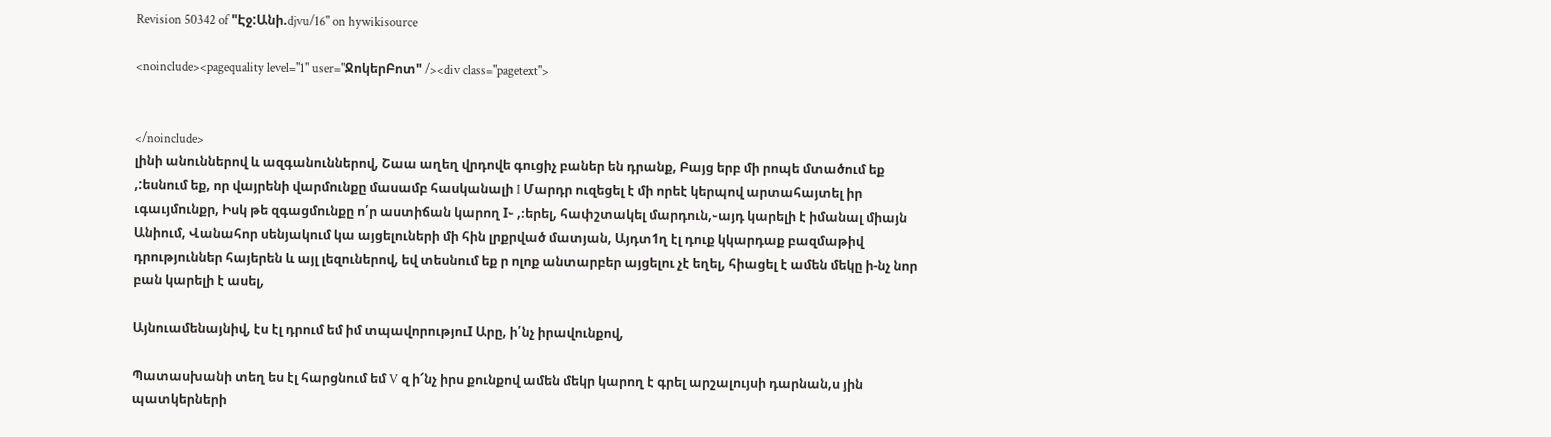Revision 50342 of "Էջ:Անի.djvu/16" on hywikisource

<noinclude><pagequality level="1" user="ՋոկերԲոտ" /><div class="pagetext">


</noinclude>
լինի անուններով և ազգանուններով, Շաա աղեղ վրդովե գուցիչ բաներ են դրանք, Բայց երբ մի րոպե մտածում եք ,:եսնում եք, որ վայրենի վարմունքը մասամբ հասկանալի I Մարդր ուզեցել է մի որեէ կերպով արտահայտել իր ւգաւյմունքր, Իսկ թե զգացմունքը ո՛ր աստիճան կարող I֊ ,։երել, հափշտակել մարդուն,֊այդ կարելի է իմանալ միայն Անիում, Վանահոր սենյակում կա այցելուների մի հին լրքրված մատյան, Այդտ1ղ էլ դուք կկարդաք բազմաթիվ դրություններ հայերեն և այլ լեզուներով, եվ տեսնում եք ր ոլոք անտարբեր այցելու չէ եղել, հիացել է ամեն մեկը ի-նչ նոր բան կարելի է ասել,

Այնուամենայնիվ, էս էլ դրում եմ իմ տպավորություI Արը, ի՛նչ իրավունքով,

Պատասխանի տեղ ես էլ հարցնում եմ V զ ի՜նչ իրս քունքով ամեն մեկր կարող է գրել արշալույսի դարնան,ս յին պատկերների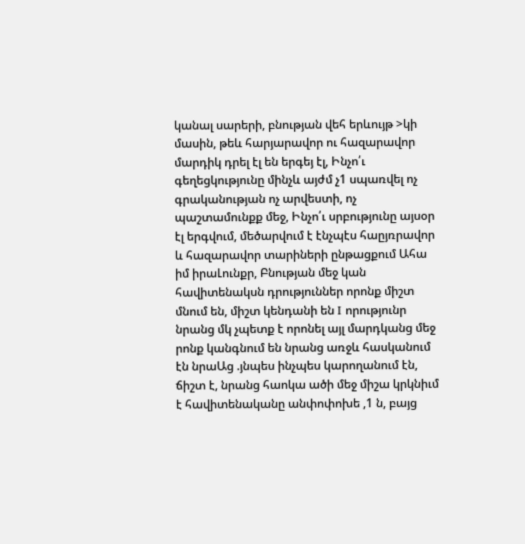կանալ սարերի, բնության վեհ երևույթ >կի մասին, թեև հարյարավոր ու հազարավոր մարդիկ դրել էլ են երգեյ էլ, Ինչո՛ւ գեղեցկությունը մինչև այժմ չ1 սպառվել ոչ գրականության ոչ արվեստի, ոչ պաշտամունքք մեջ, Ինչո՛ւ սրբությունը այսօր էլ երգվում, մեծարվում է էնչպէս հաըյռրավոր և հազարավոր տարիների ընթացքում Ահա իմ իրաԼունքր, Բնության մեջ կան հավիտենակսն դրություններ որոնք միշտ մնում են, միշտ կենդանի են I որությունր նրանց մկ չպետք է որոնել այլ մարդկանց մեջ րոնք կանգնում են նրանց առջև հասկանում էն նրաԱց .յնպես ինչպես կարողանում էն, ճիշտ է, նրանց հաոկա ածի մեջ միշա կրկնիւմ է հավիտենականը անփոփոխե ,1 ն, բայց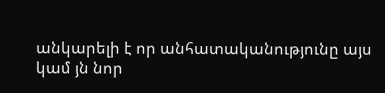անկարելի է որ անհատականությունը այս կամ յն նոր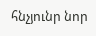հնչյունր նոր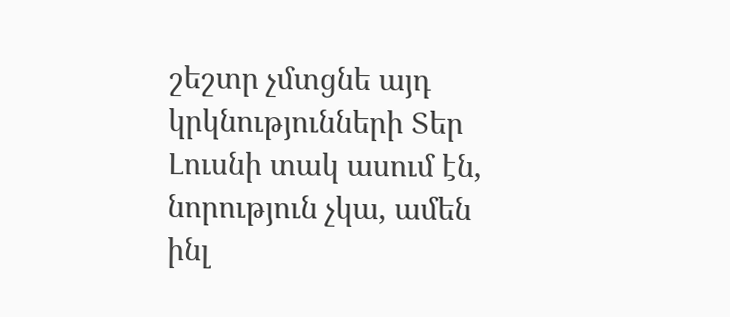շեշտր չմտցնե այդ կրկնությունների Տեր Լուսնի տակ ասում էն, նորություն չկա, ամեն ինլ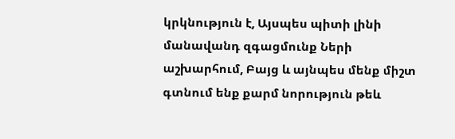կրկնություն է, Այսպես պիտի լինի մանավանդ զգացմունք Ների աշխարհում, Բայց և այնպես մենք միշտ գտնում ենք քարմ նորություն թեև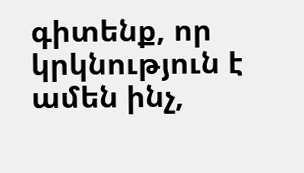գիտենք, որ կրկնություն է ամեն ինչ,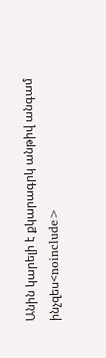Անին կարելի է քկարագրկ անթիվ անգամ ինչզես<noinclude>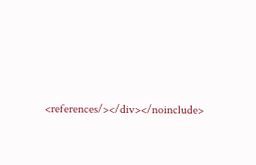<references/></div></noinclude>